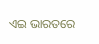ଏଇ ଭାରତରେ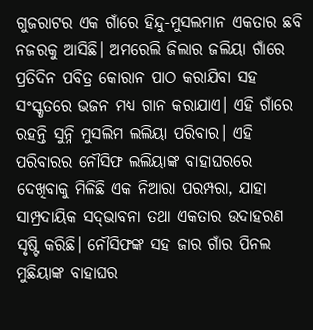ଗୁଜରାଟର ଏକ ଗାଁରେ ହିନ୍ଦୁ-ମୁସଲମାନ ଏକତାର ଛବି ନଜରକୁ ଆସିଛି। ଅମରେଲି ଜିଲାର ଜଲିୟା ଗାଁରେ ପ୍ରତିଦିନ ପବିତ୍ର କୋରାନ ପାଠ କରାଯିବା ସହ ସଂସ୍କୃତରେ ଭଜନ ମଧ୍ୟ ଗାନ କରାଯାଏ। ଏହି ଗାଁରେ ରହନ୍ତି ସୁନ୍ନି ମୁସଲିମ ଲଲିୟା ପରିବାର। ଏହି ପରିବାରର ନୌସିଫ ଲଲିୟାଙ୍କ ବାହାଘରରେ ଦେଖିବାକୁ ମିଳିଛି ଏକ ନିଆରା ପରମ୍ପରା, ଯାହା ସାମ୍ପ୍ରଦାୟିକ ସଦ୍‌ଭାବନା ତଥା ଏକତାର ଉଦାହରଣ ସୃଷ୍ଟି କରିଛି। ନୌସିଫଙ୍କ ସହ ଜାର ଗାଁର ପିନଲ ମୁଛିୟାଙ୍କ ବାହାଘର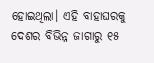ହୋଇଥିଲା। ଏହି ବାହାଘରକୁ ଦେଶର ବିଭିନ୍ନ ଜାଗାରୁ ୧୫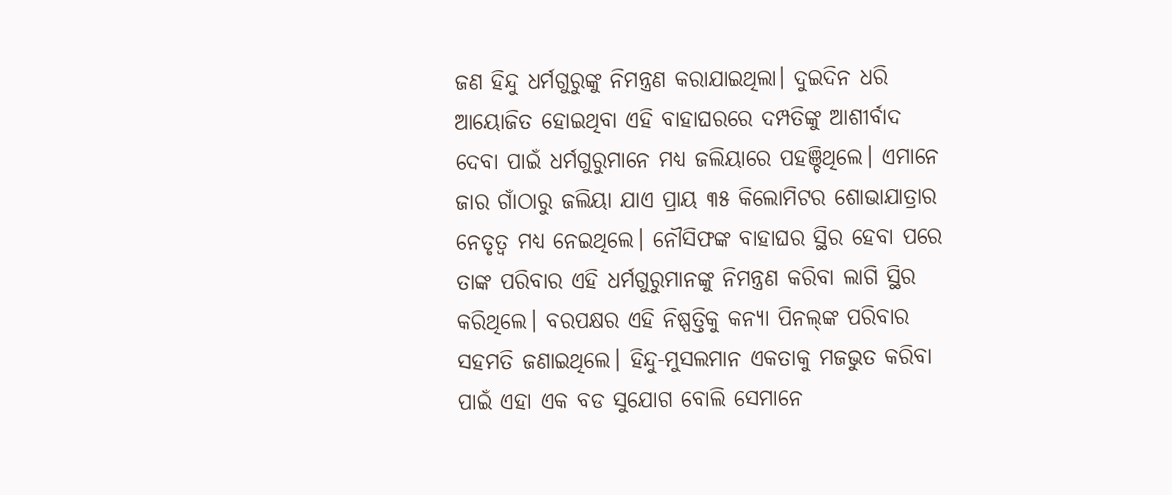ଜଣ ହିନ୍ଦୁ ଧର୍ମଗୁରୁଙ୍କୁ ନିମନ୍ତ୍ରଣ କରାଯାଇଥିଲା। ଦୁଇଦିନ ଧରି ଆୟୋଜିତ ହୋଇଥିବା ଏହି ବାହାଘରରେ ଦମ୍ପତିଙ୍କୁ ଆଶୀର୍ବାଦ ଦେବା ପାଇଁ ଧର୍ମଗୁରୁମାନେ ମଧ୍ୟ ଜଲିୟାରେ ପହଞ୍ଚିଥିଲେ। ଏମାନେ ଜାର ଗାଁଠାରୁ ଜଲିୟା ଯାଏ ପ୍ରାୟ ୩୫ କିଲୋମିଟର ଶୋଭାଯାତ୍ରାର ନେତୃତ୍ୱ ମଧ୍ୟ ନେଇଥିଲେ। ନୌସିଫଙ୍କ ବାହାଘର ସ୍ଥିର ହେବା ପରେ ତାଙ୍କ ପରିବାର ଏହି ଧର୍ମଗୁରୁମାନଙ୍କୁ ନିମନ୍ତ୍ରଣ କରିବା ଲାଗି ସ୍ଥିର କରିଥିଲେ। ବରପକ୍ଷର ଏହି ନିଷ୍ପତ୍ତିକୁ କନ୍ୟା ପିନଲ୍‌ଙ୍କ ପରିବାର ସହମତି ଜଣାଇଥିଲେ। ହିନ୍ଦୁ-ମୁସଲମାନ ଏକତାକୁ ମଜଭୁତ କରିବା ପାଇଁ ଏହା ଏକ ବଡ ସୁଯୋଗ ବୋଲି ସେମାନେ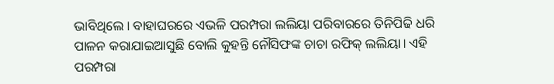ଭାବିଥିଲେ। ବାହାଘରରେ ଏଭଳି ପରମ୍ପରା ଲଲିୟା ପରିବାରରେ ତିନିପିଢି ଧରି ପାଳନ କରାଯାଇଆସୁଛି ବୋଲି କୁହନ୍ତି ନୌସିଫଙ୍କ ଚାଚା ରଫିକ୍‌ ଲଲିୟା। ଏହି ପରମ୍ପରା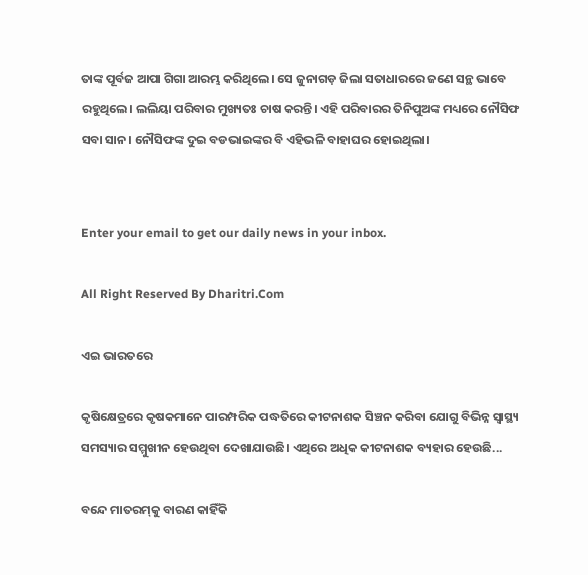ତାଙ୍କ ପୂର୍ବଜ ଆପା ଗିଗା ଆରମ୍ଭ କରିଥିଲେ। ସେ ଜୁନାଗଡ଼ ଜିଲା ସତାଧାରରେ ଜଣେ ସନ୍ଥ ଭାବେ ରହୁଥିଲେ। ଲଲିୟା ପରିବାର ମୁଖ୍ୟତଃ ଚାଷ କରନ୍ତି। ଏହି ପରିବାରର ତିନିପୁଅଙ୍କ ମଧ୍ୟରେ ନୌସିଫ ସବା ସାନ। ନୌସିଫଙ୍କ ଦୁଇ ବଡଭାଇଙ୍କର ବି ଏହିଭଳି ବାହାଘର ହୋଇଥିଲା।


Enter your email to get our daily news in your inbox.

All Right Reserved By Dharitri.Com

ଏଇ ଭାରତରେ

କୃଷିକ୍ଷେତ୍ରରେ କୃଷକମାନେ ପାରମ୍ପରିକ ପଦ୍ଧତିରେ କୀଟନାଶକ ସିଞ୍ଚନ କରିବା ଯୋଗୁ ବିଭିନ୍ନ ସ୍ୱାସ୍ଥ୍ୟ ସମସ୍ୟାର ସମ୍ମୁଖୀନ ହେଉଥିବା ଦେଖାଯାଉଛି। ଏଥିରେ ଅଧିକ କୀଟନାଶକ ବ୍ୟହାର ହେଉଛି...

ବନ୍ଦେ ମାତରମ୍‌କୁ ବାରଣ କାହିଁକି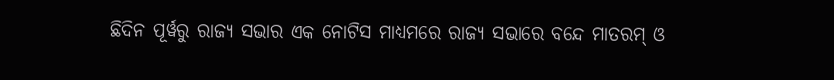ଛିଦିନ ପୂର୍ୱରୁ ରାଜ୍ୟ ସଭାର ଏକ ନୋଟିସ ମାଧ୍ୟମରେ ରାଜ୍ୟ ସଭାରେ ବନ୍ଦେ ମାତରମ୍‌ ଓ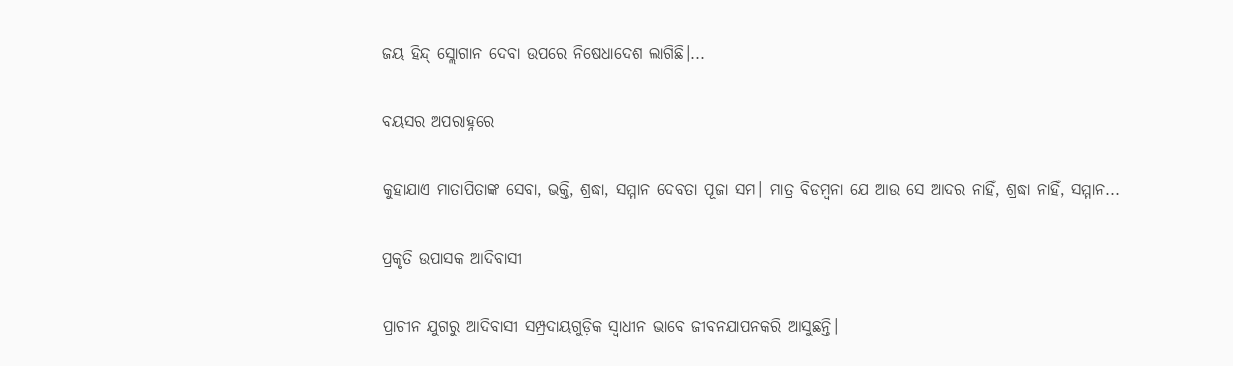ଜୟ ହିନ୍ଦ୍‌ ସ୍ଲୋଗାନ ଦେବା ଉପରେ ନିଷେଧାଦେଶ ଲାଗିଛି।...

ବୟସର ଅପରାହ୍ନରେ

କୁହାଯାଏ ମାତାପିତାଙ୍କ ସେବା, ଭକ୍ତି, ଶ୍ରଦ୍ଧା, ସମ୍ମାନ ଦେବତା ପୂଜା ସମ। ମାତ୍ର ବିଡମ୍ୱନା ଯେ ଆଉ ସେ ଆଦର ନାହିଁ, ଶ୍ରଦ୍ଧା ନାହିଁ, ସମ୍ମାନ...

ପ୍ରକୃତି ଉପାସକ ଆଦିବାସୀ

ପ୍ରାଚୀନ ଯୁଗରୁ ଆଦିବାସୀ ସମ୍ପ୍ରଦାୟଗୁଡ଼ିକ ସ୍ୱାଧୀନ ଭାବେ ଜୀବନଯାପନକରି ଆସୁଛନ୍ତି।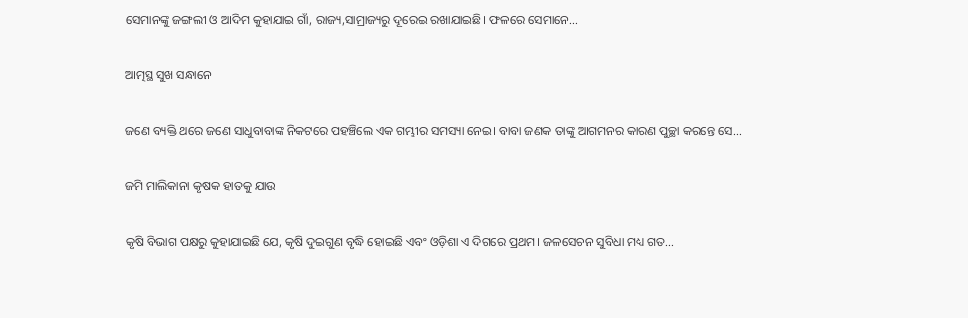ସେମାନଙ୍କୁ ଜଙ୍ଗଲୀ ଓ ଆଦିମ କୁହାଯାଇ ଗାଁ, ରାଜ୍ୟ,ସାମ୍ରାଜ୍ୟରୁ ଦୂରେଇ ରଖାଯାଇଛି। ଫଳରେ ସେମାନେ...

ଆତ୍ମସ୍ଥ ସୁଖ ସନ୍ଧାନେ

ଜଣେ ବ୍ୟକ୍ତି ଥରେ ଜଣେ ସାଧୁବାବାଙ୍କ ନିକଟରେ ପହଞ୍ଚିଲେ ଏକ ଗମ୍ଭୀର ସମସ୍ୟା ନେଇ। ବାବା ଜଣକ ତାଙ୍କୁ ଆଗମନର କାରଣ ପୁଚ୍ଛା କରନ୍ତେ ସେ...

ଜମି ମାଲିକାନା କୃଷକ ହାତକୁ ଯାଉ

କୃଷି ବିଭାଗ ପକ୍ଷରୁ କୁହାଯାଇଛି ଯେ, କୃଷି ଦୁଇଗୁଣ ବୃଦ୍ଧି ହୋଇଛି ଏବଂ ଓଡ଼ିଶା ଏ ଦିଗରେ ପ୍ରଥମ। ଜଳସେଚନ ସୁବିଧା ମଧ୍ୟ ଗତ...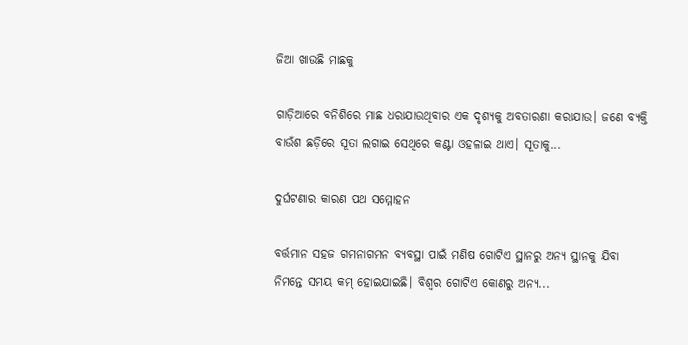ଜିଆ ଖାଉଛି ମାଛକୁ

ଗାଡ଼ିଆରେ ବନିଶିରେ ମାଛ ଧରାଯାଉଥିବାର ଏକ ଦୃଶ୍ୟକୁ ଅବତାରଣା କରାଯାଉ। ଜଣେ ବ୍ୟକ୍ତି ବାଉଁଶ ଛଡ଼ିରେ ସୂତା ଲଗାଇ ସେଥିରେ କଣ୍ଟା ଓହଳାଇ ଥାଏ। ସୂତାକୁ...

ଦୁର୍ଘଟଣାର କାରଣ ପଥ ସମ୍ମୋହନ

ବର୍ତ୍ତମାନ ସହଜ ଗମନାଗମନ ବ୍ୟବସ୍ଥା ପାଇଁ ମଣିଷ ଗୋଟିଏ ସ୍ଥାନରୁ ଅନ୍ୟ ସ୍ଥାନକୁ ଯିବା ନିମନ୍ତେ ସମୟ କମ୍‌ ହୋଇଯାଇଛି। ବିଶ୍ୱର ଗୋଟିଏ କୋଣରୁ ଅନ୍ୟ...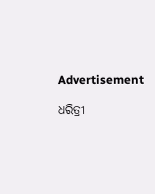Advertisement

ଧରିତ୍ରୀ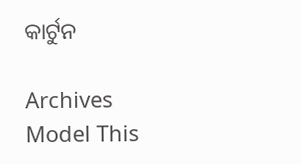କାର୍ଟୁନ

Archives
Model This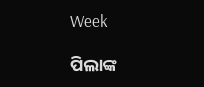Week

ପିଲାଙ୍କ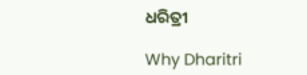ଧରିତ୍ରୀ

Why Dharitri